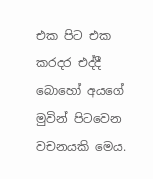එක පිට එක කරදර එද්දී බොහෝ අයගේ මුවින් පිටවෙන වචනයකි මෙය.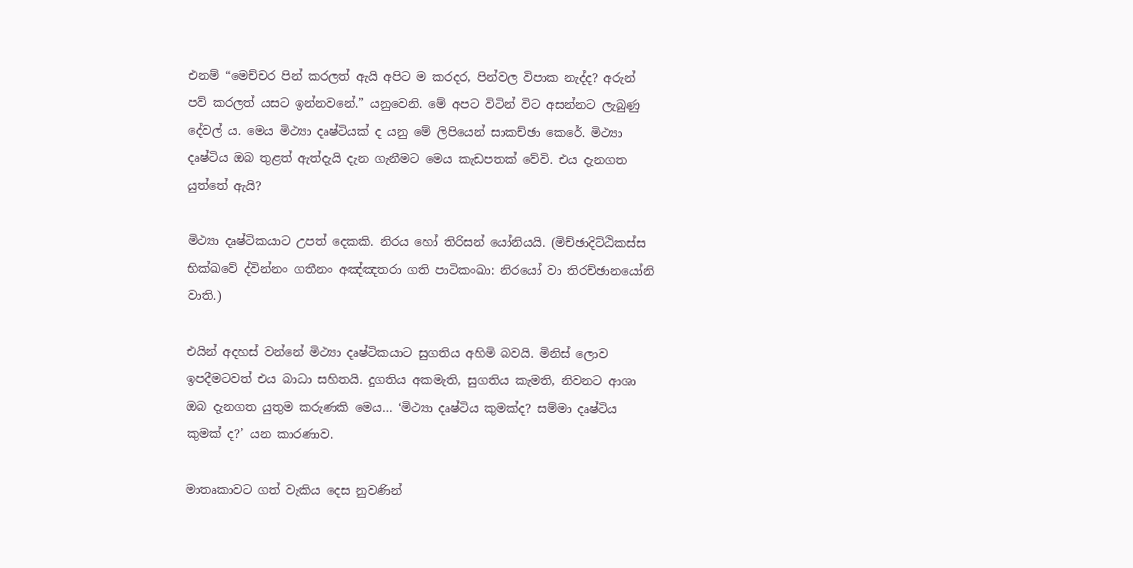එනම් “මෙච්චර පින් කරලත් ඇයි අපිට ම කරදර, පින්වල විපාක නැද්ද? අරුන් පව් කරලත් යසට ඉන්නවනේ.” යනුවෙනි. මේ අපට විටින් විට අසන්නට ලැබුණු දේවල් ය. මෙය මිථ්‍යා දෘෂ්ටියක් ද යනු මේ ලිපියෙන් සාකච්ඡා කෙරේ. මිථ්‍යා දෘෂ්ටිය ඔබ තුළත් ඇත්දැයි දැන ගැනීමට මෙය කැඩපතක් වේවි. එය දැනගත යුත්තේ ඇයි?

මිථ්‍යා දෘෂ්ටිකයාට උපත් දෙකකි. නිරය හෝ තිරිසන් යෝනියයි. (මිච්ඡාදිට්ඨිකස්ස භික්ඛවේ ද්වින්නං ගතීනං අඤ්ඤතරා ගති පාටිකංඛා: නිරයෝ වා තිරච්ඡානයෝනි වාති.)

එයින් අදහස් වන්නේ මිථ්‍යා දෘෂ්ටිකයාට සුගතිය අහිමි බවයි. මිනිස් ලොව ඉපදීමටවත් එය බාධා සහිතයි. දුගතිය අකමැති, සුගතිය කැමති, නිවනට ආශා ඔබ දැනගත යුතුම කරුණකි මෙය… ‘මිථ්‍යා දෘෂ්ටිය කුමක්ද? සම්මා දෘෂ්ටිය කුමක් ද?’ යන කාරණාව.

මාතෘකාවට ගත් වැකිය දෙස නුවණින්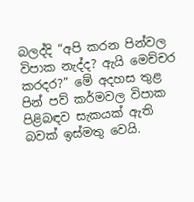බලද්දි “අපි කරන පින්වල විපාක නැද්ද? ඇයි මෙච්චර කරදර?” මේ අදහස තුළ පින් පව් කර්මවල විපාක පිළිබඳව සැකයක් ඇති බවක් ඉස්මතු වෙයි.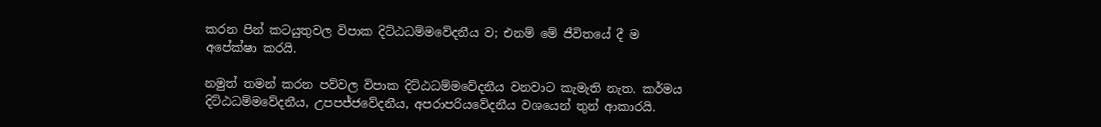කරන පින් කටයුතුවල විපාක දිට්ඨධම්මවේදනීය ව; එනම් මේ ජීවිතයේ දී ම අපේක්ෂා කරයි.

නමුත් තමන් කරන පව්වල විපාක දිට්ඨධම්මවේදනීය වනවාට කැමැති නැත. කර්මය දිට්ඨධම්මවේදනීය, උපපජ්ජවේදනීය, අපරාපරියවේදනීය වශයෙන් තුන් ආකාරයි.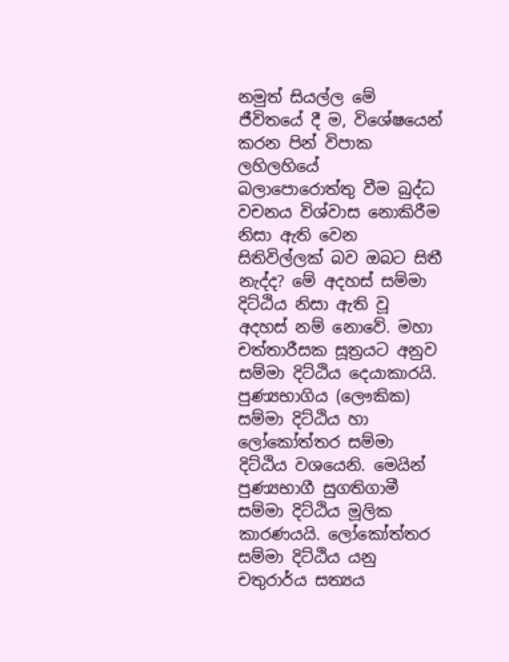නමුත් සියල්ල මේ ජීවිතයේ දී ම, විශේෂයෙන් කරන පින් විපාක ලහිලහියේ බලාපොරොත්තු වීම බුද්ධ වචනය විශ්වාස නොකිරීම නිසා ඇති වෙන සිතිවිල්ලක් බව ඔබට සිතී නැද්ද? මේ අදහස් සම්මා දිට්ඨිය නිසා ඇති වූ අදහස් නම් නොවේ. මහා චත්තාරීසක සූත්‍රයට අනුව සම්මා දිට්ඨිය දෙයාකාරයි. පුණ්‍යභාගිය (ලෞකික) සම්මා දිට්ඨිය හා ලෝකෝත්තර සම්මා දිට්ඨිය වශයෙනි. මෙයින් පුණ්‍යභාගී සුගතිගාමී සම්මා දිට්ඨිය මූලික කාරණයයි. ලෝකෝත්තර සම්මා දිට්ඨිය යනු චතුරාර්ය සත්‍යය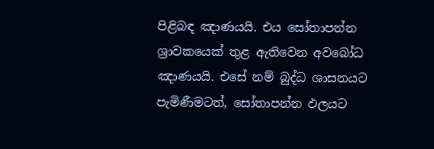පිළිබඳ ඤාණයයි. එය සෝතාපන්න ශ්‍රාවකයෙක් තුළ ඇතිවෙන අවබෝධ ඤාණයයි. එසේ නම් බුද්ධ ශාසනයට පැමිණීමටත්, සෝතාපන්න ඵලයට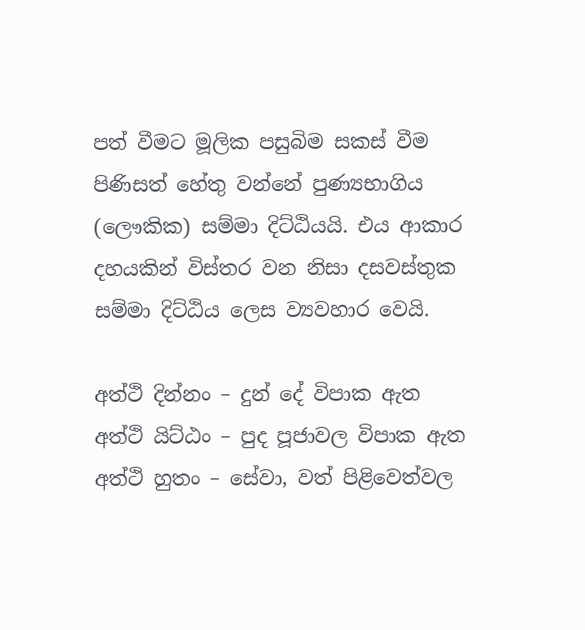පත් වීමට මූලික පසුබිම සකස් වීම පිණිසත් හේතු වන්නේ පුණ්‍යභාගිය (ලෞකික) සම්මා දිට්ඨියයි. එය ආකාර දහයකින් විස්තර වන නිසා දසවස්තුක සම්මා දිට්ඨිය ලෙස ව්‍යවහාර වෙයි.

අත්ථි දින්නං – දුන් දේ විපාක ඇත
අත්ථි යිට්ඨං – පුද පූජාවල විපාක ඇත
අත්ථි හුතං – සේවා, වත් පිළිවෙත්වල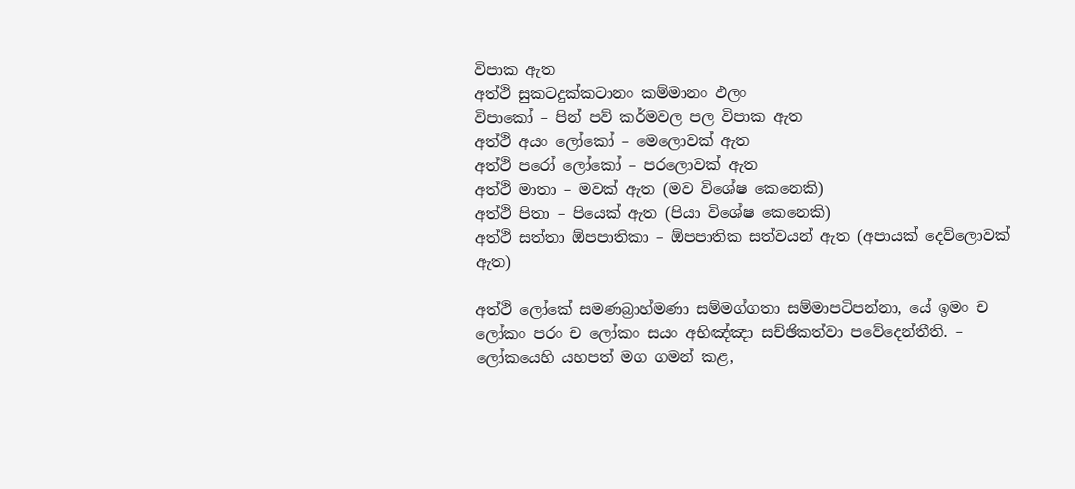විපාක ඇත
අත්ථි සුකටදුක්කටානං කම්මානං ඵලං
විපාකෝ – පින් පව් කර්මවල පල විපාක ඇත
අත්ථි අයං ලෝකෝ – මෙලොවක් ඇත
අත්ථි පරෝ ලෝකෝ – පරලොවක් ඇත
අත්ථි මාතා – මවක් ඇත (මව විශේෂ කෙනෙකි)
අත්ථි පිතා – පියෙක් ඇත (පියා විශේෂ කෙනෙකි)
අත්ථි සත්තා ඕපපාතිකා – ඕපපාතික සත්වයන් ඇත (අපායක් දෙව්ලොවක් ඇත)

අත්ථි ලෝකේ සමණබ්‍රාහ්මණා සම්මග්ගතා සම්මාපටිපන්නා, යේ ඉමං ච ලෝකං පරං ච ලෝකං සයං අභිඤ්ඤා සච්ඡිකත්වා පවේදෙන්තීති. – ලෝකයෙහි යහපත් මග ගමන් කළ,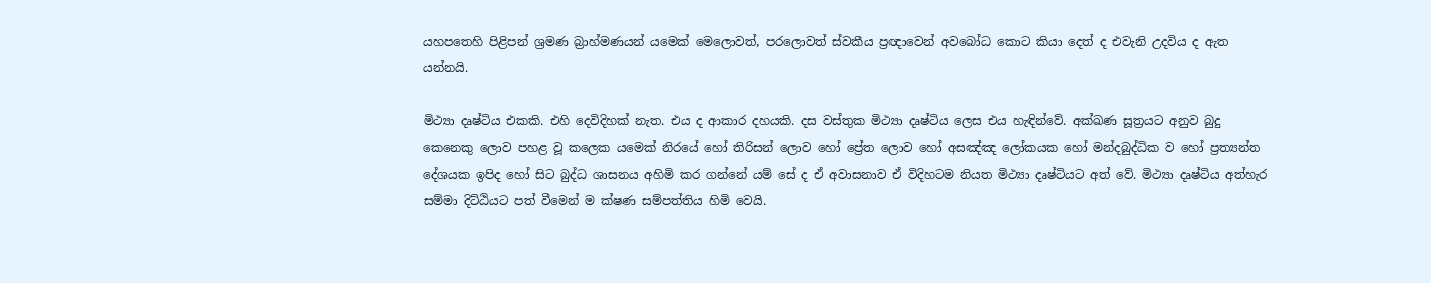යහපතෙහි පිළිපන් ශ්‍රමණ බ්‍රාහ්මණයන් යමෙක් මෙලොවත්, පරලොවත් ස්වකීය ප්‍රඥාවෙන් අවබෝධ කොට කියා දෙත් ද එවැනි උදවිය ද ඇත යන්නයි.

මිථ්‍යා දෘෂ්ටිය එකකි. එහි දෙවිදිහක් නැත. එය ද ආකාර දහයකි. දස වස්තුක මිථ්‍යා දෘෂ්ටිය ලෙස එය හැඳින්වේ. අක්ඛණ සූත්‍රයට අනුව බුදු කෙනෙකු ලොව පහළ වූ කලෙක යමෙක් නිරයේ හෝ තිරිසන් ලොව හෝ ප්‍රේත ලොව හෝ අසඤ්ඤ ලෝකයක හෝ මන්දබුද්ධික ව හෝ ප්‍රත්‍යන්ත දේශයක ඉපිද හෝ සිට බුද්ධ ශාසනය අහිමි කර ගන්නේ යම් සේ ද ඒ අවාසනාව ඒ විදිහටම නියත මිථ්‍යා දෘෂ්ටියට අත් වේ. මිථ්‍යා දෘෂ්ටිය අත්හැර සම්මා දිට්ඨියට පත් වීමෙන් ම ක්ෂණ සම්පත්තිය හිමි වෙයි.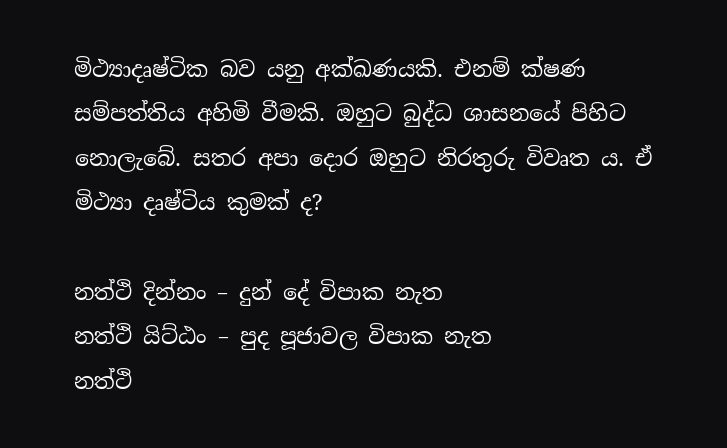මිථ්‍යාදෘෂ්ටික බව යනු අක්ඛණයකි. එනම් ක්ෂණ සම්පත්තිය අහිමි වීමකි. ඔහුට බුද්ධ ශාසනයේ පිහිට නොලැබේ. සතර අපා දොර ඔහුට නිරතුරු විවෘත ය. ඒ මිථ්‍යා දෘෂ්ටිය කුමක් ද?

නත්ථි දින්නං – දුන් දේ විපාක නැත
නත්ථි යිට්ඨං – පුද පූජාවල විපාක නැත
නත්ථි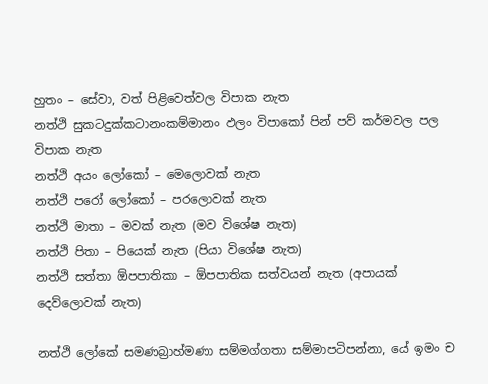හුතං – සේවා, වත් පිළිවෙත්වල විපාක නැත
නත්ථි සුකටදුක්කටානංකම්මානං ඵලං විපාකෝ පින් පව් කර්මවල පල විපාක නැත
නත්ථි අයං ලෝකෝ – මෙලොවක් නැත
නත්ථි පරෝ ලෝකෝ – පරලොවක් නැත
නත්ථි මාතා – මවක් නැත (මව විශේෂ නැත)
නත්ථි පිතා – පියෙක් නැත (පියා විශේෂ නැත)
නත්ථි සත්තා ඕපපාතිකා – ඕපපාතික සත්වයන් නැත (අපායක් දෙව්ලොවක් නැත)

නත්ථි ලෝකේ සමණබ්‍රාහ්මණා සම්මග්ගතා සම්මාපටිපන්නා, යේ ඉමං ච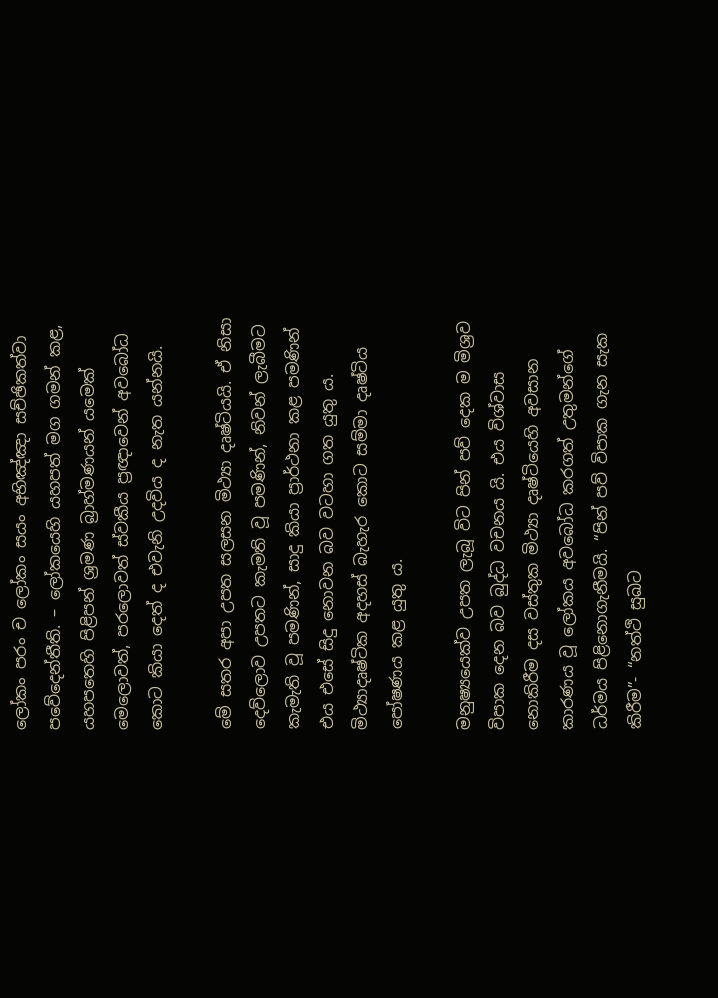ලෝකං පරං ච ලෝකං සයං අභිඤ්ඤා සච්ඡිකත්වා පවේදෙන්තීති. – ලෝකයෙහි යහපත් මග ගමන් කළ, යහපතෙහි පිළිපන් ශ්‍රමණ බ්‍රාහ්මණයන් යමෙක් මෙලොවත්, පරලොවත් ස්වකීය ප්‍රඥාවෙන් අවබෝධ කොට කියා දෙත් ද එවැනි උදවිය ද නැත යන්නයි.

මේ සතර අපා උපත සලසන මිථ්‍යා දෘෂ්ටියයි. ඒ නිසා දෙව්ලොව උපතට කැමති වූ පමණින්, නිවන් ලැබීමට කැමැති වූ පමණින්, සාදු කියා ප්‍රාර්ථනා කළ පමණින් එය එසේ සිදු නොවන බව වටහා ගත යුතු ය. මිථ්‍යාදෘෂ්ටික අදහස් බැහැර කොට සම්මා දෘෂ්ටිය පෝෂණය කළ යුතු ය.

මනුෂ්‍යයෙක්ව උපත ලැබූ විට පින් පව් දෙක ම මිශ්‍රව විපාක දෙන බව බුද්ධ වචනය යි. එය විශ්වාස නොකිරීම දස වස්තුක මිථ්‍යා දෘෂ්ටියෙහි අවසාන කාරණය වූ ලෝකය අවබෝධ කරගත් උතුමන්ගේ ධර්මය පිළිනොගැනීමයි. “පින් පව් විපාක ගැන සැක කිරීම”- “නත්ථි සුඛට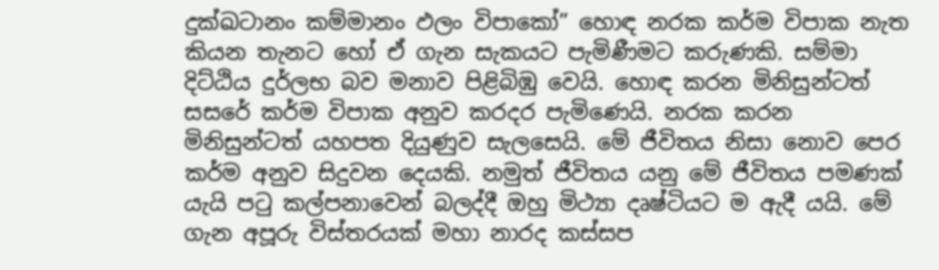දුක්ඛටානං කම්මානං ඵලං විපාකෝ” හොඳ නරක කර්ම විපාක නැත කියන තැනට හෝ ඒ ගැන සැකයට පැමිණීමට කරුණකි. සම්මා දිට්ඨිය දුර්ලභ බව මනාව පිළිබිඹු වෙයි. හොඳ කරන මිනිසුන්ටත් සසරේ කර්ම විපාක අනුව කරදර පැමිණෙයි. නරක කරන මිනිසුන්ටත් යහපත දියුණුව සැලසෙයි. මේ ජීවිතය නිසා නොව පෙර කර්ම අනුව සිදුවන දෙයකි. නමුත් ජීවිතය යනු මේ ජීවිතය පමණක් යැයි පටු කල්පනාවෙන් බලද්දී ඔහු මිථ්‍යා දෘෂ්ටියට ම ඇදී යයි. මේ ගැන අපූරු විස්තරයක් මහා නාරද කස්සප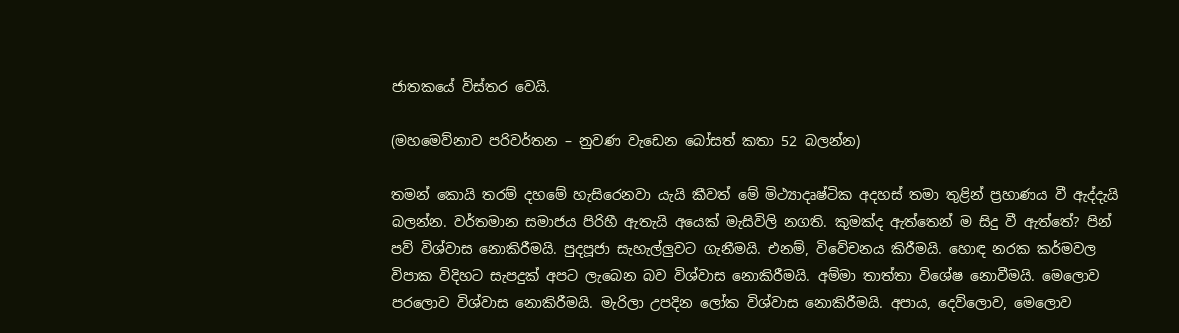ජාතකයේ විස්තර වෙයි.

(මහමෙව්නාව පරිවර්තන – නුවණ වැඩෙන බෝසත් කතා 52 බලන්න)

තමන් කොයි තරම් දහමේ හැසිරෙනවා යැයි කීවත් මේ මිථ්‍යාදෘෂ්ටික අදහස් තමා තුළින් ප්‍රහාණය වී ඇද්දැයි බලන්න. වර්තමාන සමාජය පිරිහී ඇතැයි අයෙක් මැසිවිලි නගති. කුමක්ද ඇත්තෙන් ම සිදු වී ඇත්තේ? පින් පව් විශ්වාස නොකිරීමයි. පුදපූජා සැහැල්ලුවට ගැනීමයි. එනම්, විවේචනය කිරීමයි. හොඳ නරක කර්මවල විපාක විදිහට සැපදුක් අපට ලැබෙන බව විශ්වාස නොකිරීමයි. අම්මා තාත්තා විශේෂ නොවීමයි. මෙලොව පරලොව විශ්වාස නොකිරීමයි. මැරිලා උපදින ලෝක විශ්වාස නොකිරීමයි. අපාය, දෙව්ලොව, මෙලොව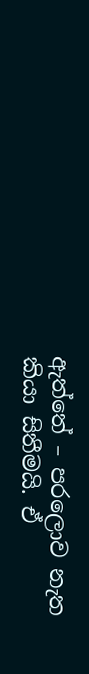ඇත්තේ – පරලොව නැත කියා සිතීමයි. ඒ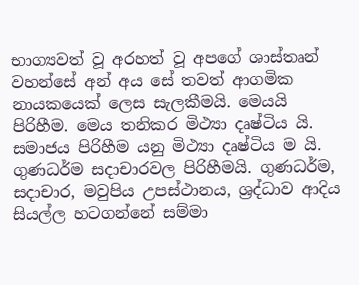භාග්‍යවත් වූ අරහත් වූ අපගේ ශාස්තෘන් වහන්සේ අන් අය සේ තවත් ආගමික නායකයෙක් ලෙස සැලකීමයි. මෙයයි පිරිහීම. මෙය තනිකර මිථ්‍යා දෘෂ්ටිය යි. සමාජය පිරිහීම යනු මිථ්‍යා දෘෂ්ටිය ම යි. ගුණධර්ම සදාචාරවල පිරිහීමයි. ගුණධර්ම, සදාචාර, මවුපිය උපස්ථානය, ශ්‍රද්ධාව ආදිය සියල්ල හටගන්නේ සම්මා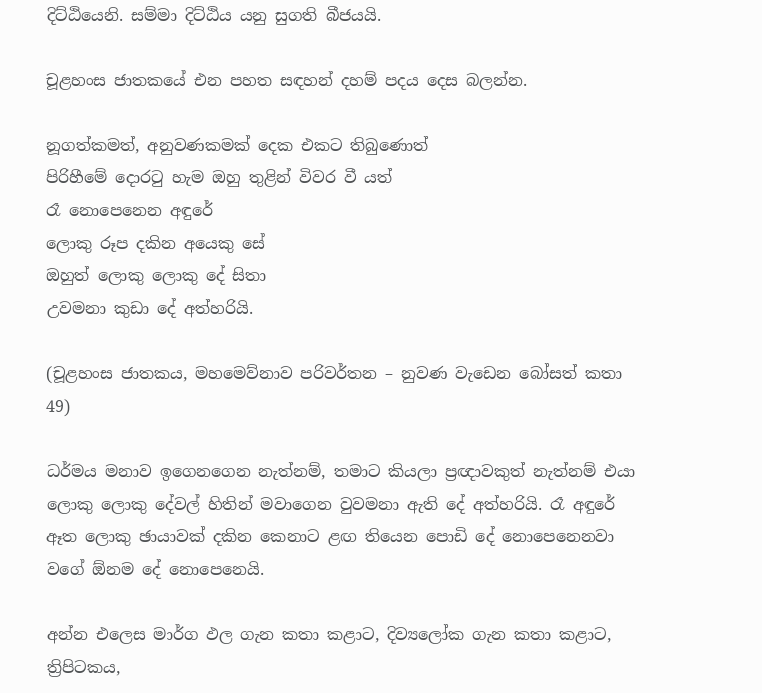දිට්ඨියෙනි. සම්මා දිට්ඨිය යනු සුගති බීජයයි.

චූළහංස ජාතකයේ එන පහත සඳහන් දහම් පදය දෙස බලන්න.

නූගත්කමත්, අනුවණකමක් දෙක එකට තිබුණොත්
පිරිහීමේ දොරටු හැම ඔහු තුළින් විවර වී යත්
රෑ නොපෙනෙන අඳුරේ
ලොකු රූප දකින අයෙකු සේ
ඔහුත් ලොකු ලොකු දේ සිතා
උවමනා කුඩා දේ අත්හරියි.

(චූළහංස ජාතකය, මහමෙව්නාව පරිවර්තන – නුවණ වැඩෙන බෝසත් කතා 49)

ධර්මය මනාව ඉගෙනගෙන නැත්නම්, තමාට කියලා ප්‍රඥාවකුත් නැත්නම් එයා ලොකු ලොකු දේවල් හිතින් මවාගෙන වුවමනා ඇති දේ අත්හරියි. රෑ අඳුරේ ඈත ලොකු ඡායාවක් දකින කෙනාට ළඟ තියෙන පොඩි දේ නොපෙනෙනවා වගේ ඕනම දේ නොපෙනෙයි.

අන්න එලෙස මාර්ග ඵල ගැන කතා කළාට, දිව්‍යලෝක ගැන කතා කළාට, ත්‍රිපිටකය,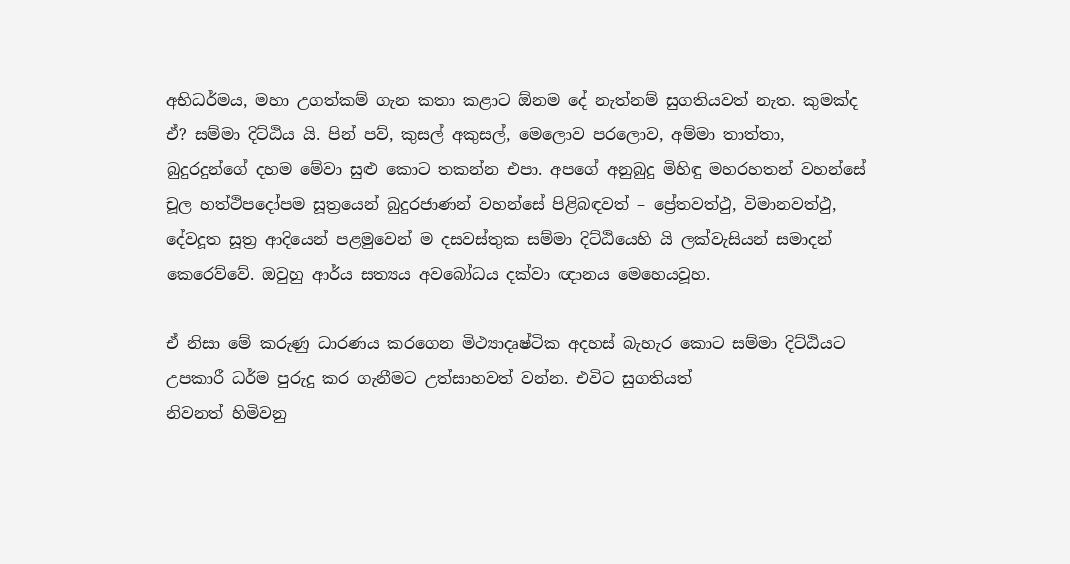අභිධර්මය, මහා උගත්කම් ගැන කතා කළාට ඕනම දේ නැත්නම් සුගතියවත් නැත. කුමක්ද ඒ? සම්මා දිට්ඨිය යි. පින් පව්, කුසල් අකුසල්, මෙලොව පරලොව, අම්මා තාත්තා, බුදුරදුන්ගේ දහම මේවා සුළු කොට තකන්න එපා. අපගේ අනුබුදු මිහිඳු මහරහතන් වහන්සේ චූල හත්ථිපදෝපම සූත්‍රයෙන් බුදුරජාණන් වහන්සේ පිළිබඳවත් – ප්‍රේතවත්ථු, විමානවත්ථු, දේවදූත සූත්‍ර ආදියෙන් පළමුවෙන් ම දසවස්තුක සම්මා දිට්ඨියෙහි යි ලක්වැසියන් සමාදන් කෙරෙව්වේ. ඔවුහු ආර්ය සත්‍යය අවබෝධය දක්වා ඥානය මෙහෙයවූහ.

ඒ නිසා මේ කරුණු ධාරණය කරගෙන මිථ්‍යාදෘෂ්ටික අදහස් බැහැර කොට සම්මා දිට්ඨියට උපකාරී ධර්ම පුරුදු කර ගැනීමට උත්සාහවත් වන්න. එවිට සුගතියත්
නිවනත් හිමිවනු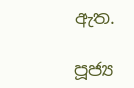ඇත.

පූජ්‍ය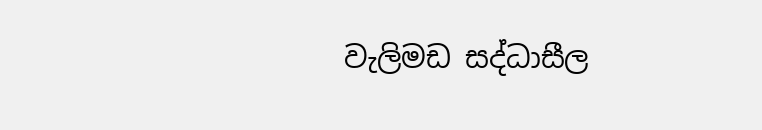වැලිමඩ සද්ධාසීල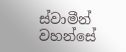ස්වාමීන් වහන්සේ